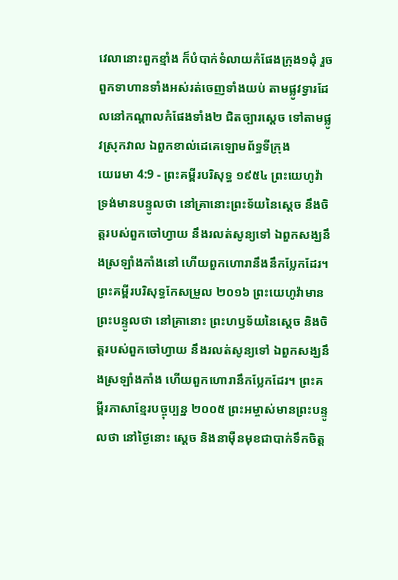វេលានោះពួកខ្មាំង ក៏បំបាក់ទំលាយកំផែងក្រុង១ដុំ រួចពួកទាហានទាំងអស់រត់ចេញទាំងយប់ តាមផ្លូវទ្វារដែលនៅកណ្តាលកំផែងទាំង២ ជិតច្បារស្តេច ទៅតាមផ្លូវស្រុកវាល ឯពួកខាល់ដេគេឡោមព័ទ្ធទីក្រុង
យេរេមា 4:9 - ព្រះគម្ពីរបរិសុទ្ធ ១៩៥៤ ព្រះយេហូវ៉ាទ្រង់មានបន្ទូលថា នៅគ្រានោះព្រះទ័យនៃស្តេច នឹងចិត្តរបស់ពួកចៅហ្វាយ នឹងរលត់សូន្យទៅ ឯពួកសង្ឃនឹងស្រឡាំងកាំងនៅ ហើយពួកហោរានឹងនឹកប្លែកដែរ។ ព្រះគម្ពីរបរិសុទ្ធកែសម្រួល ២០១៦ ព្រះយេហូវ៉ាមានព្រះបន្ទូលថា នៅគ្រានោះ ព្រះហឫទ័យនៃស្តេច និងចិត្តរបស់ពួកចៅហ្វាយ នឹងរលត់សូន្យទៅ ឯពួកសង្ឃនឹងស្រឡាំងកាំង ហើយពួកហោរានឹកប្លែកដែរ។ ព្រះគម្ពីរភាសាខ្មែរបច្ចុប្បន្ន ២០០៥ ព្រះអម្ចាស់មានព្រះបន្ទូលថា នៅថ្ងៃនោះ ស្ដេច និងនាម៉ឺនមុខជាបាក់ទឹកចិត្ត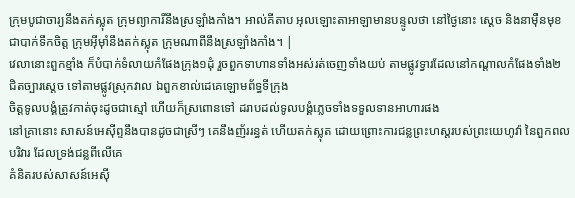ក្រុមបូជាចារ្យនឹងតក់ស្លុត ក្រុមព្យាការីនឹងស្រឡាំងកាំង។ អាល់គីតាប អុលឡោះតាអាឡាមានបន្ទូលថា នៅថ្ងៃនោះ ស្ដេច និងនាម៉ឺនមុខជាបាក់ទឹកចិត្ត ក្រុមអ៊ីមុាំនឹងតក់ស្លុត ក្រុមណាពីនឹងស្រឡាំងកាំង។ |
វេលានោះពួកខ្មាំង ក៏បំបាក់ទំលាយកំផែងក្រុង១ដុំ រួចពួកទាហានទាំងអស់រត់ចេញទាំងយប់ តាមផ្លូវទ្វារដែលនៅកណ្តាលកំផែងទាំង២ ជិតច្បារស្តេច ទៅតាមផ្លូវស្រុកវាល ឯពួកខាល់ដេគេឡោមព័ទ្ធទីក្រុង
ចិត្តទូលបង្គំត្រូវកាត់ចុះដូចជាស្មៅ ហើយក៏ស្រពោនទៅ ដរាបដល់ទូលបង្គំភ្លេចទាំងទទួលទានអាហារផង
នៅគ្រានោះ សាសន៍អេស៊ីព្ទនឹងបានដូចជាស្រីៗ គេនឹងញ័ររន្ធត់ ហើយតក់ស្លុត ដោយព្រោះការជន្លព្រះហស្តរបស់ព្រះយេហូវ៉ា នៃពួកពលបរិវារ ដែលទ្រង់ជន្លពីលើគេ
គំនិតរបស់សាសន៍អេស៊ី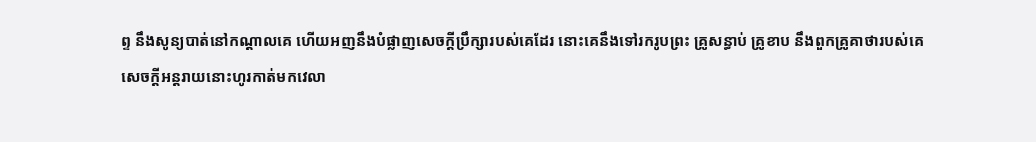ព្ទ នឹងសូន្យបាត់នៅកណ្តាលគេ ហើយអញនឹងបំផ្លាញសេចក្ដីប្រឹក្សារបស់គេដែរ នោះគេនឹងទៅរករូបព្រះ គ្រូសន្ធាប់ គ្រូខាប នឹងពួកគ្រូគាថារបស់គេ
សេចក្ដីអន្តរាយនោះហូរកាត់មកវេលា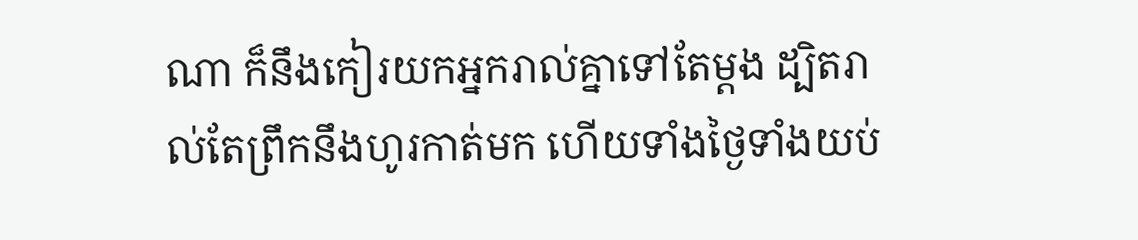ណា ក៏នឹងកៀរយកអ្នករាល់គ្នាទៅតែម្តង ដ្បិតរាល់តែព្រឹកនឹងហូរកាត់មក ហើយទាំងថ្ងៃទាំងយប់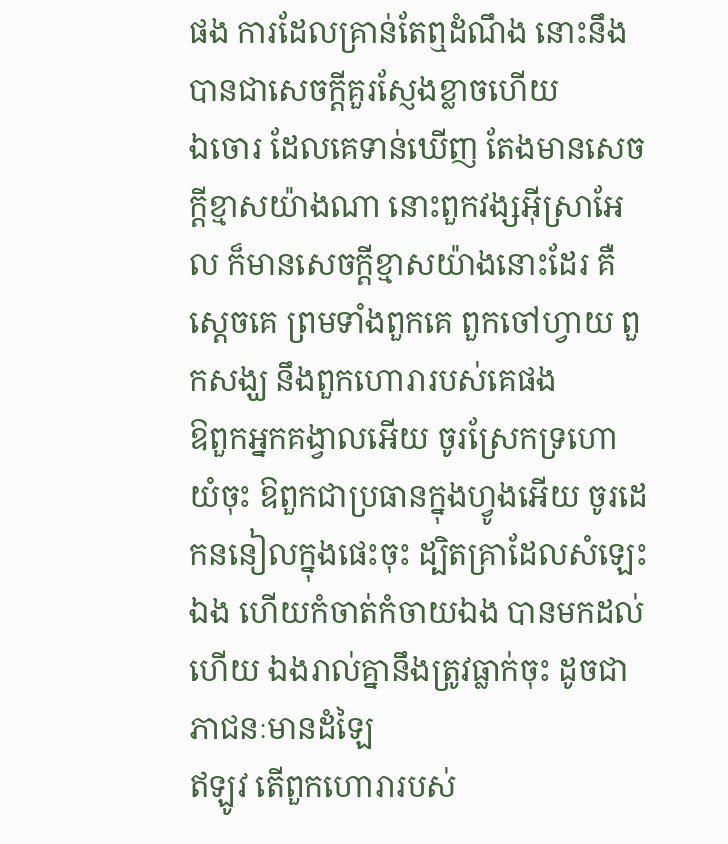ផង ការដែលគ្រាន់តែឮដំណឹង នោះនឹងបានជាសេចក្ដីគួរស្ញែងខ្លាចហើយ
ឯចោរ ដែលគេទាន់ឃើញ តែងមានសេចក្ដីខ្មាសយ៉ាងណា នោះពួកវង្សអ៊ីស្រាអែល ក៏មានសេចក្ដីខ្មាសយ៉ាងនោះដែរ គឺស្តេចគេ ព្រមទាំងពួកគេ ពួកចៅហ្វាយ ពួកសង្ឃ នឹងពួកហោរារបស់គេផង
ឱពួកអ្នកគង្វាលអើយ ចូរស្រែកទ្រហោយំចុះ ឱពួកជាប្រធានក្នុងហ្វូងអើយ ចូរដេកននៀលក្នុងផេះចុះ ដ្បិតគ្រាដែលសំឡេះឯង ហើយកំចាត់កំចាយឯង បានមកដល់ហើយ ឯងរាល់គ្នានឹងត្រូវធ្លាក់ចុះ ដូចជាភាជនៈមានដំឡៃ
ឥឡូវ តើពួកហោរារបស់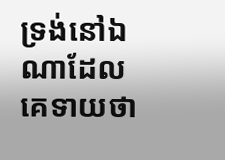ទ្រង់នៅឯណាដែលគេទាយថា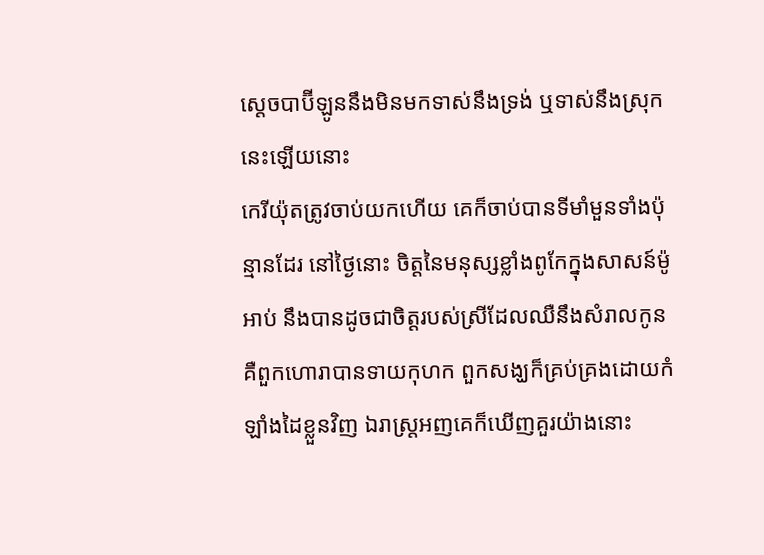ស្តេចបាប៊ីឡូននឹងមិនមកទាស់នឹងទ្រង់ ឬទាស់នឹងស្រុកនេះឡើយនោះ
កេរីយ៉ុតត្រូវចាប់យកហើយ គេក៏ចាប់បានទីមាំមួនទាំងប៉ុន្មានដែរ នៅថ្ងៃនោះ ចិត្តនៃមនុស្សខ្លាំងពូកែក្នុងសាសន៍ម៉ូអាប់ នឹងបានដូចជាចិត្តរបស់ស្រីដែលឈឺនឹងសំរាលកូន
គឺពួកហោរាបានទាយកុហក ពួកសង្ឃក៏គ្រប់គ្រងដោយកំឡាំងដៃខ្លួនវិញ ឯរាស្ត្រអញគេក៏ឃើញគួរយ៉ាងនោះ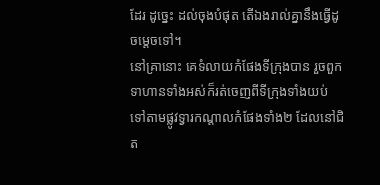ដែរ ដូច្នេះ ដល់ចុងបំផុត តើឯងរាល់គ្នានឹងធ្វើដូចម្តេចទៅ។
នៅគ្រានោះ គេទំលាយកំផែងទីក្រុងបាន រួចពួកទាហានទាំងអស់ក៏រត់ចេញពីទីក្រុងទាំងយប់ ទៅតាមផ្លូវទ្វារកណ្តាលកំផែងទាំង២ ដែលនៅជិត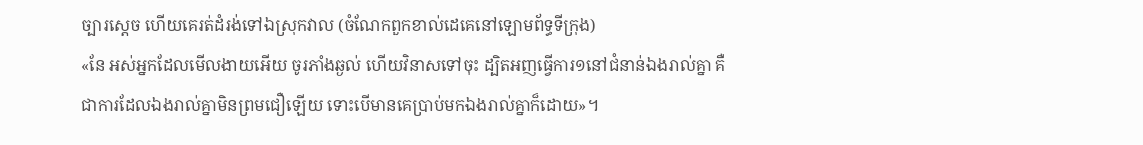ច្បារស្តេច ហើយគេរត់ដំរង់ទៅឯស្រុកវាល (ចំណែកពួកខាល់ដេគេនៅឡោមព័ទ្ធទីក្រុង)
«នែ អស់អ្នកដែលមើលងាយអើយ ចូរភាំងឆ្ងល់ ហើយវិនាសទៅចុះ ដ្បិតអញធ្វើការ១នៅជំនាន់ឯងរាល់គ្នា គឺជាការដែលឯងរាល់គ្នាមិនព្រមជឿឡើយ ទោះបើមានគេប្រាប់មកឯងរាល់គ្នាក៏ដោយ»។